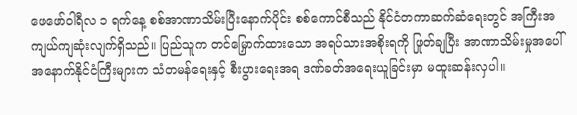ဖေဖော်ဝါရီလ ၁ ရက်နေ့ စစ်အာဏာသိမ်းပြီးနောက်ပိုင်း စစ်ကောင်စီသည် နိုင်ငံတကာဆက်ဆံရေးတွင် အကြီးအကျယ်ကျဆုံးလျက်ရှိသည်။ ပြည်သူက တင်မြှောက်ထားသော အရပ်သားအစိုးရကို ဖြုတ်ချပြီး အာဏာသိမ်းမှုအပေါ် အနောက်နိုင်ငံကြီးများက သံတမန်ရေးနှင့် စီးပွားရေးအရ ဒဏ်ခတ်အရေးယူခြင်းမှာ မထူးဆန်းလှပါ။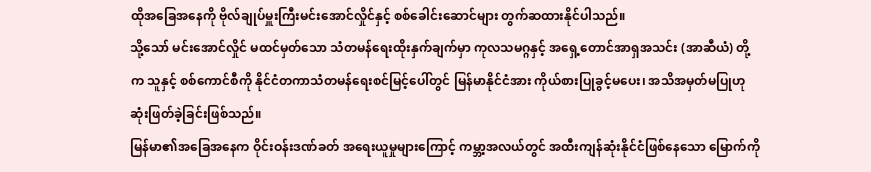ထိုအခြေအနေကို ဗိုလ်ချုပ်မှူးကြီးမင်းအောင်လှိုင်နှင့် စစ်ခေါင်းဆောင်များ တွက်ဆထားနိုင်ပါသည်။
သို့သော် မင်းအောင်လှိုင် မထင်မှတ်သော သံတမန်ရေးထိုးနှက်ချက်မှာ ကုလသမဂ္ဂနှင့် အရှေ့တောင်အာရှအသင်း (အာဆီယံ) တို့က သူနှင့် စစ်ကောင်စီကို နိုင်ငံတကာသံတမန်ရေးစင်မြင့်ပေါ်တွင် မြန်မာနိုင်ငံအား ကိုယ်စားပြုခွင့်မပေး၊ အသိအမှတ်မပြုဟု ဆုံးဖြတ်ခဲ့ခြင်းဖြစ်သည်။
မြန်မာ၏အခြေအနေက ဝိုင်းဝန်းဒဏ်ခတ် အရေးယူမှုများကြောင့် ကမ္ဘာ့အလယ်တွင် အထီးကျန်ဆုံးနိုင်ငံဖြစ်နေသော မြောက်ကို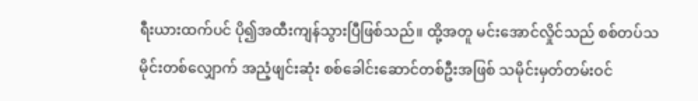ရီးယားထက်ပင် ပို၍အထီးကျန်သွားပြီဖြစ်သည်။ ထို့အတူ မင်းအောင်လှိုင်သည် စစ်တပ်သမိုင်းတစ်လျှောက် အညံ့ဖျင်းဆုံး စစ်ခေါင်းဆောင်တစ်ဦးအဖြစ် သမိုင်းမှတ်တမ်းဝင်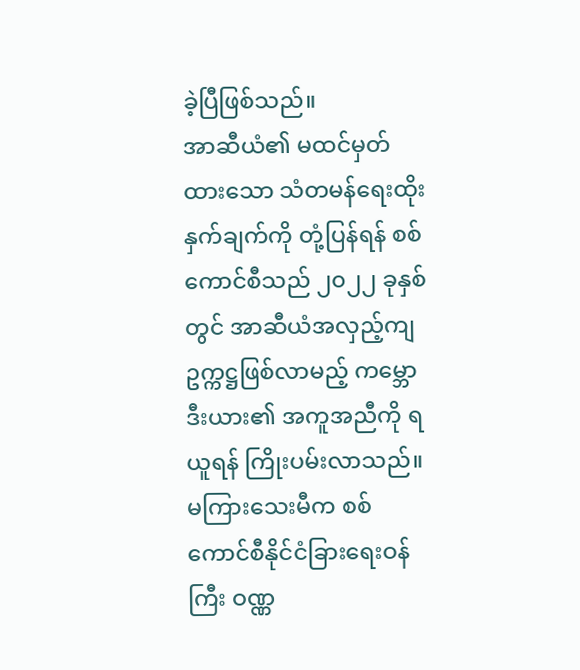ခဲ့ပြီဖြစ်သည်။
အာဆီယံ၏ မထင်မှတ်ထားသော သံတမန်ရေးထိုးနှက်ချက်ကို တုံ့ပြန်ရန် စစ်ကောင်စီသည် ၂၀၂၂ ခုနှစ်တွင် အာဆီယံအလှည့်ကျဥက္ကဋ္ဌဖြစ်လာမည့် ကမ္ဘောဒီးယား၏ အကူအညီကို ရယူရန် ကြိုးပမ်းလာသည်။
မကြားသေးမီက စစ်ကောင်စီနိုင်ငံခြားရေးဝန်ကြီး ဝဏ္ဏ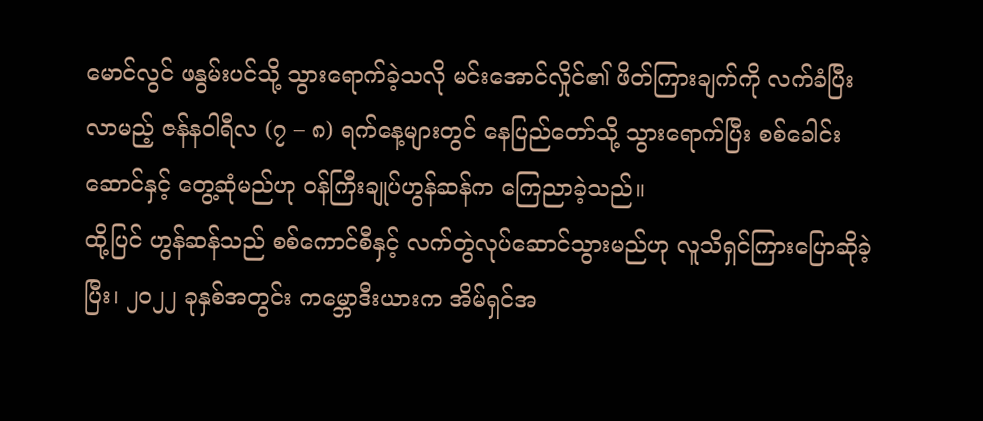မောင်လွင် ဖနွမ်းပင်သို့ သွားရောက်ခဲ့သလို မင်းအောင်လှိုင်၏ ဖိတ်ကြားချက်ကို လက်ခံပြီး လာမည့် ဇန်နဝါရီလ (၇ – ၈) ရက်နေ့များတွင် နေပြည်တော်သို့ သွားရောက်ပြီး စစ်ခေါင်းဆောင်နှင့် တွေ့ဆုံမည်ဟု ဝန်ကြီးချုပ်ဟွန်ဆန်က ကြေညာခဲ့သည်။
ထို့ပြင် ဟွန်ဆန်သည် စစ်ကောင်စီနှင့် လက်တွဲလုပ်ဆောင်သွားမည်ဟု လူသိရှင်ကြားပြောဆိုခဲ့ပြီး၊ ၂၀၂၂ ခုနှစ်အတွင်း ကမ္ဘောဒီးယားက အိမ်ရှင်အ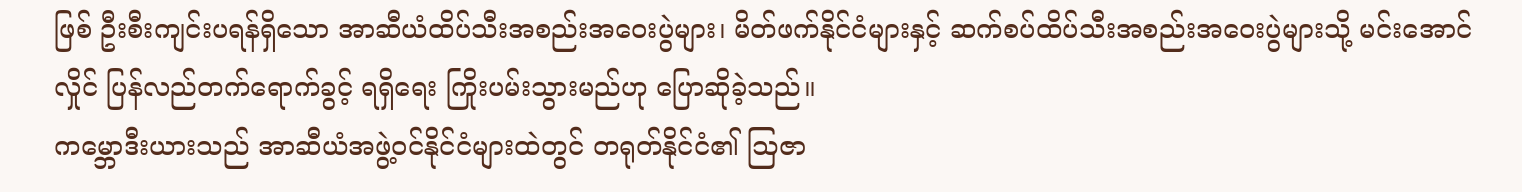ဖြစ် ဦးစီးကျင်းပရန်ရှိသော အာဆီယံထိပ်သီးအစည်းအဝေးပွဲများ၊ မိတ်ဖက်နိုင်ငံများနှင့် ဆက်စပ်ထိပ်သီးအစည်းအဝေးပွဲများသို့ မင်းအောင်လှိုင် ပြန်လည်တက်ရောက်ခွင့် ရရှိရေး ကြိုးပမ်းသွားမည်ဟု ပြောဆိုခဲ့သည်။
ကမ္ဘောဒီးယားသည် အာဆီယံအဖွဲ့ဝင်နိုင်ငံများထဲတွင် တရုတ်နိုင်ငံ၏ ဩဇာ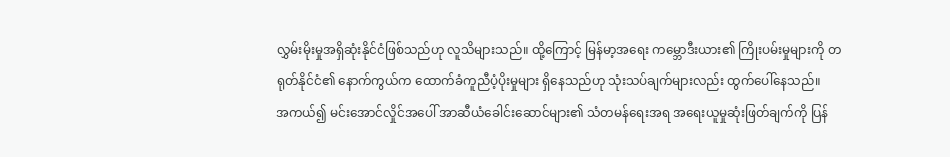လွှမ်းမိုးမှုအရှိဆုံးနိုင်ငံဖြစ်သည်ဟု လူသိများသည်။ ထို့ကြောင့် မြန်မာ့အရေး ကမ္ဘောဒီးယား၏ ကြိုးပမ်းမှုများကို တရုတ်နိုင်ငံ၏ နောက်ကွယ်က ထောက်ခံကူညီပံ့ပိုးမှုများ ရှိနေသည်ဟု သုံးသပ်ချက်များလည်း ထွက်ပေါ်နေသည်။
အကယ်၍ မင်းအောင်လှိုင်အပေါ် အာဆီယံခေါင်းဆောင်များ၏ သံတမန်ရေးအရ အရေးယူမှုဆုံးဖြတ်ချက်ကို ပြန်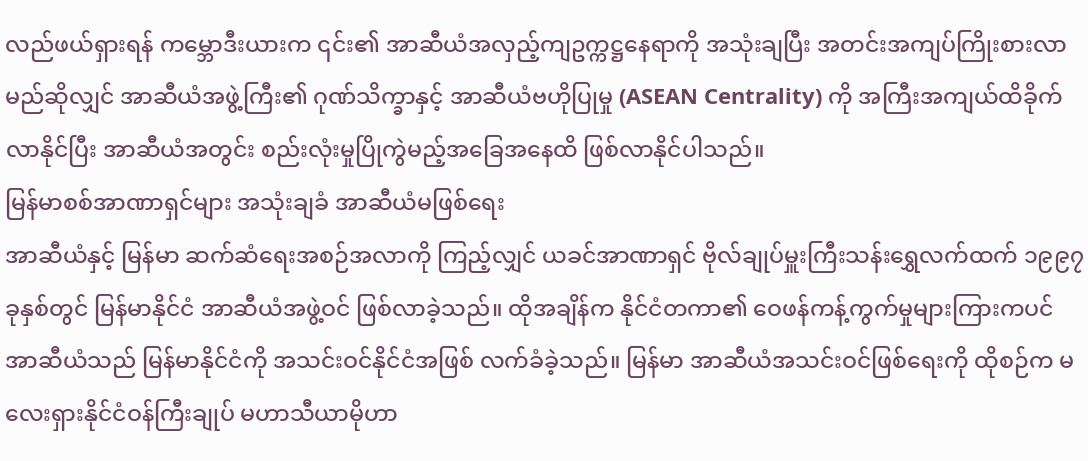လည်ဖယ်ရှားရန် ကမ္ဘောဒီးယားက ၎င်း၏ အာဆီယံအလှည့်ကျဥက္ကဋ္ဌနေရာကို အသုံးချပြီး အတင်းအကျပ်ကြိုးစားလာမည်ဆိုလျှင် အာဆီယံအဖွဲ့ကြီး၏ ဂုဏ်သိက္ခာနှင့် အာဆီယံဗဟိုပြုမှု (ASEAN Centrality) ကို အကြီးအကျယ်ထိခိုက်လာနိုင်ပြီး အာဆီယံအတွင်း စည်းလုံးမှုပြိုကွဲမည့်အခြေအနေထိ ဖြစ်လာနိုင်ပါသည်။
မြန်မာစစ်အာဏာရှင်များ အသုံးချခံ အာဆီယံမဖြစ်ရေး
အာဆီယံနှင့် မြန်မာ ဆက်ဆံရေးအစဉ်အလာကို ကြည့်လျှင် ယခင်အာဏာရှင် ဗိုလ်ချုပ်မှူးကြီးသန်းရွှေလက်ထက် ၁၉၉၇ ခုနှစ်တွင် မြန်မာနိုင်ငံ အာဆီယံအဖွဲ့ဝင် ဖြစ်လာခဲ့သည်။ ထိုအချိန်က နိုင်ငံတကာ၏ ဝေဖန်ကန့်ကွက်မှုများကြားကပင် အာဆီယံသည် မြန်မာနိုင်ငံကို အသင်းဝင်နိုင်ငံအဖြစ် လက်ခံခဲ့သည်။ မြန်မာ အာဆီယံအသင်းဝင်ဖြစ်ရေးကို ထိုစဉ်က မလေးရှားနိုင်ငံဝန်ကြီးချုပ် မဟာသီယာမိုဟာ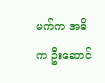မက်က အဓိက ဦးဆောင်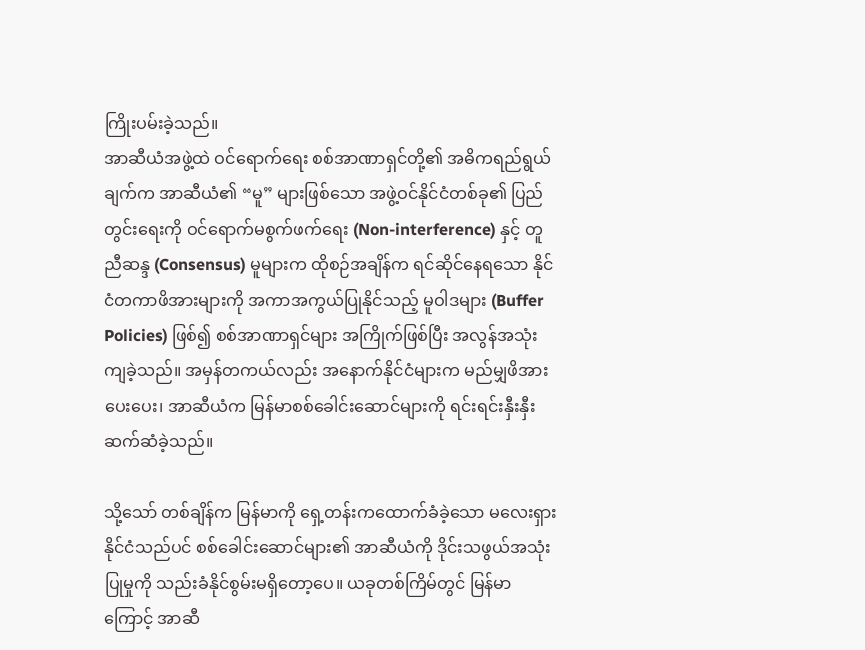ကြိုးပမ်းခဲ့သည်။
အာဆီယံအဖွဲ့ထဲ ဝင်ရောက်ရေး စစ်အာဏာရှင်တို့၏ အဓိကရည်ရွယ်ချက်က အာဆီယံ၏ “မူ” များဖြစ်သော အဖွဲ့ဝင်နိုင်ငံတစ်ခု၏ ပြည်တွင်းရေးကို ဝင်ရောက်မစွက်ဖက်ရေး (Non-interference) နှင့် တူညီဆန္ဒ (Consensus) မူများက ထိုစဉ်အချိန်က ရင်ဆိုင်နေရသော နိုင်ငံတကာဖိအားများကို အကာအကွယ်ပြုနိုင်သည့် မူဝါဒများ (Buffer Policies) ဖြစ်၍ စစ်အာဏာရှင်များ အကြိုက်ဖြစ်ပြီး အလွန်အသုံးကျခဲ့သည်။ အမှန်တကယ်လည်း အနောက်နိုင်ငံများက မည်မျှဖိအားပေးပေး၊ အာဆီယံက မြန်မာစစ်ခေါင်းဆောင်များကို ရင်းရင်းနှီးနှီးဆက်ဆံခဲ့သည်။

သို့သော် တစ်ချိန်က မြန်မာကို ရှေ့တန်းကထောက်ခံခဲ့သော မလေးရှားနိုင်ငံသည်ပင် စစ်ခေါင်းဆောင်များ၏ အာဆီယံကို ဒိုင်းသဖွယ်အသုံးပြုမှုကို သည်းခံနိုင်စွမ်းမရှိတော့ပေ။ ယခုတစ်ကြိမ်တွင် မြန်မာကြောင့် အာဆီ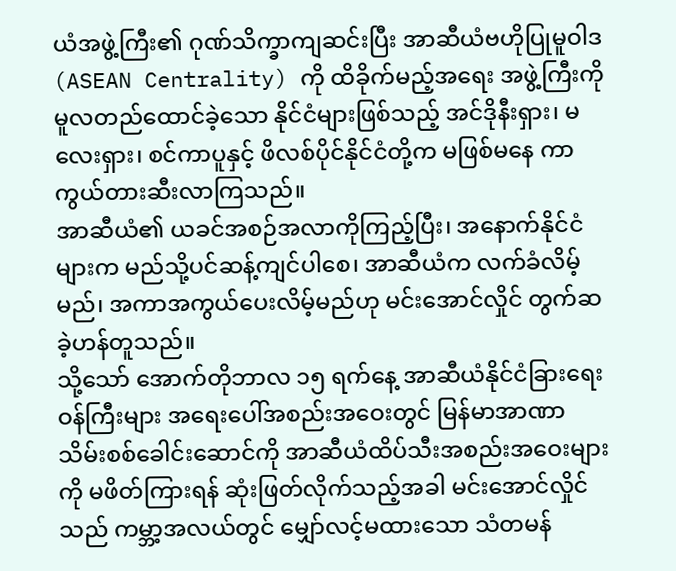ယံအဖွဲ့ကြီး၏ ဂုဏ်သိက္ခာကျဆင်းပြီး အာဆီယံဗဟိုပြုမူဝါဒ (ASEAN Centrality) ကို ထိခိုက်မည့်အရေး အဖွဲ့ကြီးကို မူလတည်ထောင်ခဲ့သော နိုင်ငံများဖြစ်သည့် အင်ဒိုနီးရှား၊ မလေးရှား၊ စင်ကာပူနှင့် ဖိလစ်ပိုင်နိုင်ငံတို့က မဖြစ်မနေ ကာကွယ်တားဆီးလာကြသည်။
အာဆီယံ၏ ယခင်အစဉ်အလာကိုကြည့်ပြီး၊ အနောက်နိုင်ငံများက မည်သို့ပင်ဆန့်ကျင်ပါစေ၊ အာဆီယံက လက်ခံလိမ့်မည်၊ အကာအကွယ်ပေးလိမ့်မည်ဟု မင်းအောင်လှိုင် တွက်ဆခဲ့ဟန်တူသည်။
သို့သော် အောက်တိုဘာလ ၁၅ ရက်နေ့ အာဆီယံနိုင်ငံခြားရေးဝန်ကြီးများ အရေးပေါ်အစည်းအဝေးတွင် မြန်မာအာဏာသိမ်းစစ်ခေါင်းဆောင်ကို အာဆီယံထိပ်သီးအစည်းအဝေးများကို မဖိတ်ကြားရန် ဆုံးဖြတ်လိုက်သည့်အခါ မင်းအောင်လှိုင်သည် ကမ္ဘာ့အလယ်တွင် မျှော်လင့်မထားသော သံတမန်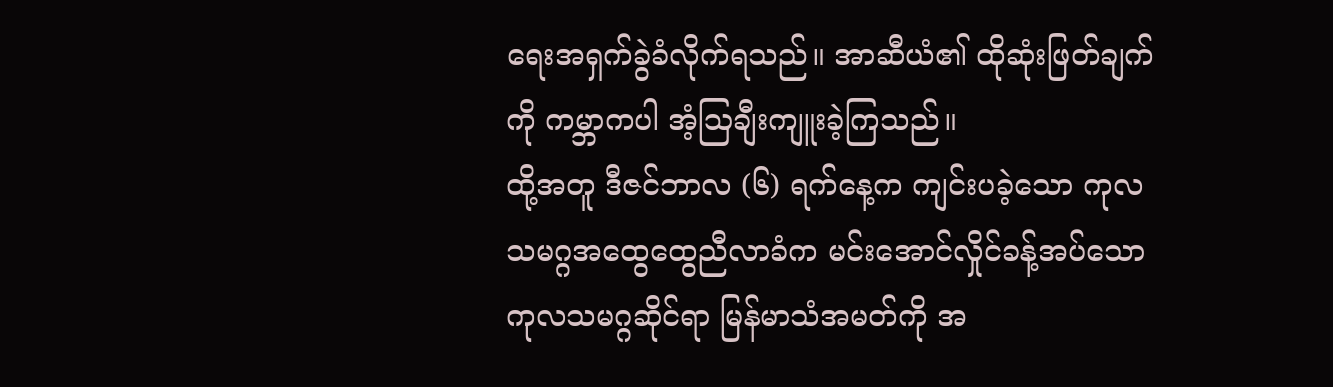ရေးအရှက်ခွဲခံလိုက်ရသည်။ အာဆီယံ၏ ထိုဆုံးဖြတ်ချက်ကို ကမ္ဘာကပါ အံ့ဩချီးကျူးခဲ့ကြသည်။
ထို့အတူ ဒီဇင်ဘာလ (၆) ရက်နေ့က ကျင်းပခဲ့သော ကုလသမဂ္ဂအထွေထွေညီလာခံက မင်းအောင်လှိုင်ခန့်အပ်သော ကုလသမဂ္ဂဆိုင်ရာ မြန်မာသံအမတ်ကို အ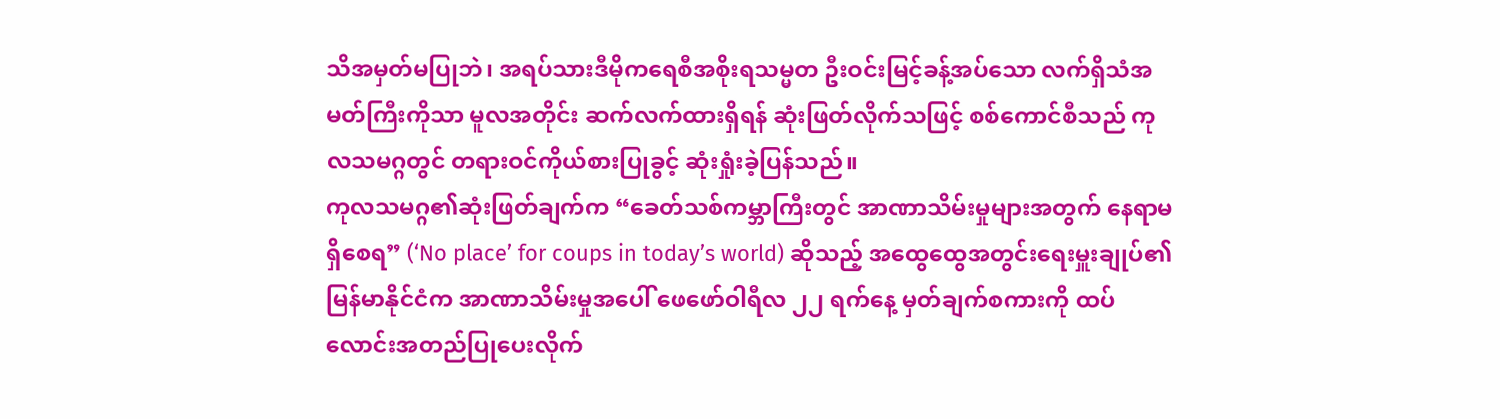သိအမှတ်မပြုဘဲ၊ အရပ်သားဒီမိုကရေစီအစိုးရသမ္မတ ဦးဝင်းမြင့်ခန့်အပ်သော လက်ရှိသံအမတ်ကြီးကိုသာ မူလအတိုင်း ဆက်လက်ထားရှိရန် ဆုံးဖြတ်လိုက်သဖြင့် စစ်ကောင်စီသည် ကုလသမဂ္ဂတွင် တရားဝင်ကိုယ်စားပြုခွင့် ဆုံးရှုံးခဲ့ပြန်သည်။
ကုလသမဂ္ဂ၏ဆုံးဖြတ်ချက်က “ခေတ်သစ်ကမ္ဘာကြီးတွင် အာဏာသိမ်းမှုများအတွက် နေရာမရှိစေရ” (‘No place’ for coups in today’s world) ဆိုသည့် အထွေထွေအတွင်းရေးမှူးချုပ်၏ မြန်မာနိုင်ငံက အာဏာသိမ်းမှုအပေါ် ဖေဖော်ဝါရီလ ၂၂ ရက်နေ့ မှတ်ချက်စကားကို ထပ်လောင်းအတည်ပြုပေးလိုက်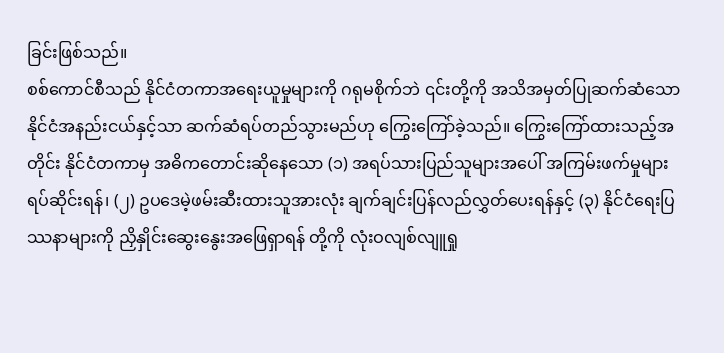ခြင်းဖြစ်သည်။
စစ်ကောင်စီသည် နိုင်ငံတကာအရေးယူမှုများကို ဂရုမစိုက်ဘဲ ၎င်းတို့ကို အသိအမှတ်ပြုဆက်ဆံသော နိုင်ငံအနည်းငယ်နှင့်သာ ဆက်ဆံရပ်တည်သွားမည်ဟု ကြွေးကြော်ခဲ့သည်။ ကြွေးကြော်ထားသည့်အတိုင်း နိုင်ငံတကာမှ အဓိကတောင်းဆိုနေသော (၁) အရပ်သားပြည်သူများအပေါ် အကြမ်းဖက်မှုများ ရပ်ဆိုင်းရန်၊ (၂) ဥပဒေမဲ့ဖမ်းဆီးထားသူအားလုံး ချက်ချင်းပြန်လည်လွှတ်ပေးရန်နှင့် (၃) နိုင်ငံရေးပြဿနာများကို ညှိနှိုင်းဆွေးနွေးအဖြေရှာရန် တို့ကို လုံးဝလျစ်လျူရှု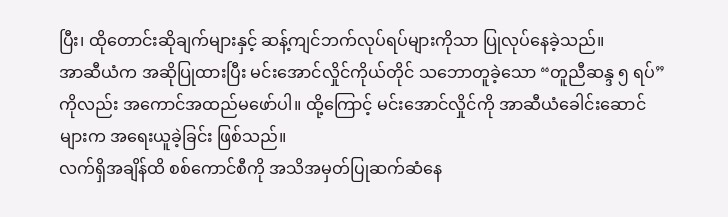ပြီး၊ ထိုတောင်းဆိုချက်များနှင့် ဆန့်ကျင်ဘက်လုပ်ရပ်များကိုသာ ပြုလုပ်နေခဲ့သည်။
အာဆီယံက အဆိုပြုထားပြီး မင်းအောင်လှိုင်ကိုယ်တိုင် သဘောတူခဲ့သော “တူညီဆန္ဒ ၅ ရပ်” ကိုလည်း အကောင်အထည်မဖော်ပါ။ ထို့ကြောင့် မင်းအောင်လှိုင်ကို အာဆီယံခေါင်းဆောင်များက အရေးယူခဲ့ခြင်း ဖြစ်သည်။
လက်ရှိအချိန်ထိ စစ်ကောင်စီကို အသိအမှတ်ပြုဆက်ဆံနေ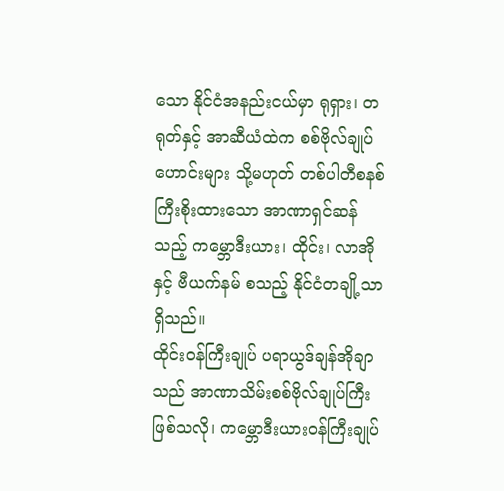သော နိုင်ငံအနည်းငယ်မှာ ရုရှား၊ တရုတ်နှင့် အာဆီယံထဲက စစ်ဗိုလ်ချုပ်ဟောင်းများ သို့မဟုတ် တစ်ပါတီစနစ် ကြီးစိုးထားသော အာဏာရှင်ဆန်သည့် ကမ္ဘောဒီးယား၊ ထိုင်း၊ လာအိုနှင့် ဗီယက်နမ် စသည့် နိုင်ငံတချို့သာ ရှိသည်။
ထိုင်းဝန်ကြီးချုပ် ပရာယွဒ်ချန်အိုချာသည် အာဏာသိမ်းစစ်ဗိုလ်ချုပ်ကြီးဖြစ်သလို၊ ကမ္ဘောဒီးယားဝန်ကြီးချုပ်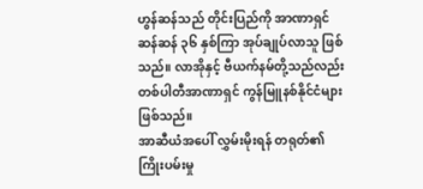ဟွန်ဆန်သည် တိုင်းပြည်ကို အာဏာရှင်ဆန်ဆန် ၃၆ နှစ်ကြာ အုပ်ချုပ်လာသူ ဖြစ်သည်။ လာအိုနှင့် ဗီယက်နမ်တို့သည်လည်း တစ်ပါတီအာဏာရှင် ကွန်မြူနစ်နိုင်ငံများဖြစ်သည်။
အာဆီယံအပေါ် လွှမ်းမိုးရန် တရုတ်၏ ကြိုးပမ်းမှု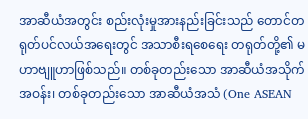အာဆီယံအတွင်း စည်းလုံးမှုအားနည်းခြင်းသည် တောင်တရုတ်ပင်လယ်အရေးတွင် အသာစီးရစေရေး တရုတ်တို့၏ မဟာဗျူဟာဖြစ်သည်။ တစ်ခုတည်းသော အာဆီယံအသိုက်အဝန်း၊ တစ်ခုတည်းသော အာဆီယံအသံ (One ASEAN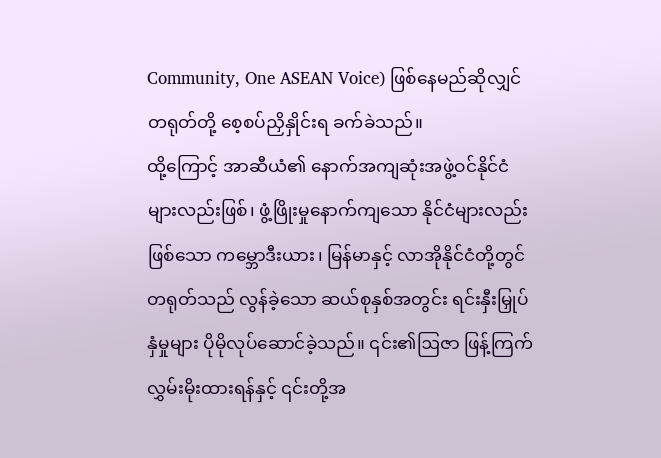Community, One ASEAN Voice) ဖြစ်နေမည်ဆိုလျှင် တရုတ်တို့ စေ့စပ်ညှိနှိုင်းရ ခက်ခဲသည်။
ထို့ကြောင့် အာဆီယံ၏ နောက်အကျဆုံးအဖွဲ့ဝင်နိုင်ငံများလည်းဖြစ်၊ ဖွံ့ဖြိုးမှုနောက်ကျသော နိုင်ငံများလည်းဖြစ်သော ကမ္ဘောဒီးယား၊ မြန်မာနှင့် လာအိုနိုင်ငံတို့တွင် တရုတ်သည် လွန်ခဲ့သော ဆယ်စုနှစ်အတွင်း ရင်းနှီးမြှုပ်နှံမှုများ ပိုမိုလုပ်ဆောင်ခဲ့သည်။ ၎င်း၏ဩဇာ ဖြန့်ကြက်လွှမ်းမိုးထားရန်နှင့် ၎င်းတို့အ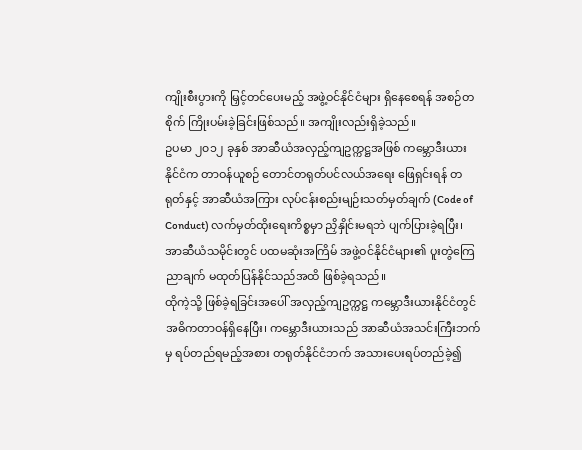ကျိုးစီးပွားကို မြှင့်တင်ပေးမည့် အဖွဲ့ဝင်နိုင်ငံများ ရှိနေစေရန် အစဉ်တစိုက် ကြိုးပမ်းခဲ့ခြင်းဖြစ်သည်။ အကျိုးလည်းရှိခဲ့သည်။
ဥပမာ ၂၀၁၂ ခုနှစ် အာဆီယံအလှည့်ကျဥက္ကဋ္ဌအဖြစ် ကမ္ဘောဒီးယားနိုင်ငံက တာဝန်ယူစဉ် တောင်တရုတ်ပင်လယ်အရေး ဖြေရှင်းရန် တရုတ်နှင့် အာဆီယံအကြား လုပ်ငန်းစည်းမျဉ်းသတ်မှတ်ချက် (Code of Conduct) လက်မှတ်ထိုးရေးကိစ္စမှာ ညှိနှိုင်းမရဘဲ ပျက်ပြားခဲ့ရပြီး၊ အာဆီယံသမိုင်းတွင် ပထမဆုံးအကြိမ် အဖွဲ့ဝင်နိုင်ငံများ၏ ပူးတွဲကြေညာချက် မထုတ်ပြန်နိုင်သည်အထိ ဖြစ်ခဲ့ရသည်။
ထိုကဲ့သို့ ဖြစ်ခဲ့ရခြင်းအပေါ် အလှည့်ကျဥက္ကဋ္ဌ ကမ္ဘောဒီးယားနိုင်ငံတွင် အဓိကတာဝန်ရှိနေပြီး၊ ကမ္ဘောဒီးယားသည် အာဆီယံအသင်းကြီးဘက်မှ ရပ်တည်ရမည့်အစား တရုတ်နိုင်ငံဘက် အသားပေးရပ်တည်ခဲ့၍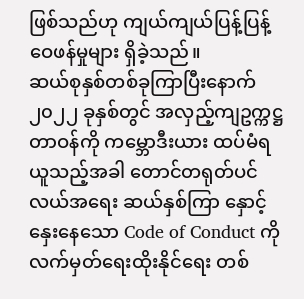ဖြစ်သည်ဟု ကျယ်ကျယ်ပြန့်ပြန့်ဝေဖန်မှုများ ရှိခဲ့သည်။
ဆယ်စုနှစ်တစ်ခုကြာပြီးနောက် ၂၀၂၂ ခုနှစ်တွင် အလှည့်ကျဥက္ကဋ္ဌတာဝန်ကို ကမ္ဘောဒီးယား ထပ်မံရယူသည့်အခါ တောင်တရုတ်ပင်လယ်အရေး ဆယ်နှစ်ကြာ နှောင့်နှေးနေသော Code of Conduct ကို လက်မှတ်ရေးထိုးနိုင်ရေး တစ်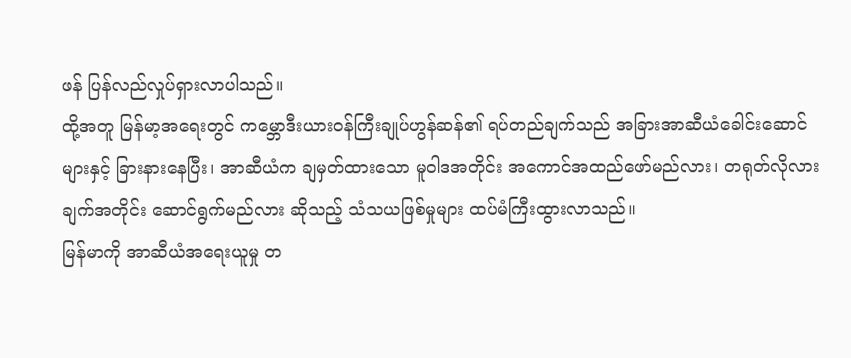ဖန် ပြန်လည်လှုပ်ရှားလာပါသည်။
ထို့အတူ မြန်မာ့အရေးတွင် ကမ္ဘောဒီးယားဝန်ကြီးချုပ်ဟွန်ဆန်၏ ရပ်တည်ချက်သည် အခြားအာဆီယံခေါင်းဆောင်များနှင့် ခြားနားနေပြီး၊ အာဆီယံက ချမှတ်ထားသော မူဝါဒအတိုင်း အကောင်အထည်ဖော်မည်လား၊ တရုတ်လိုလားချက်အတိုင်း ဆောင်ရွက်မည်လား ဆိုသည့် သံသယဖြစ်မှုများ ထပ်မံကြီးထွားလာသည်။
မြန်မာကို အာဆီယံအရေးယူမှု တ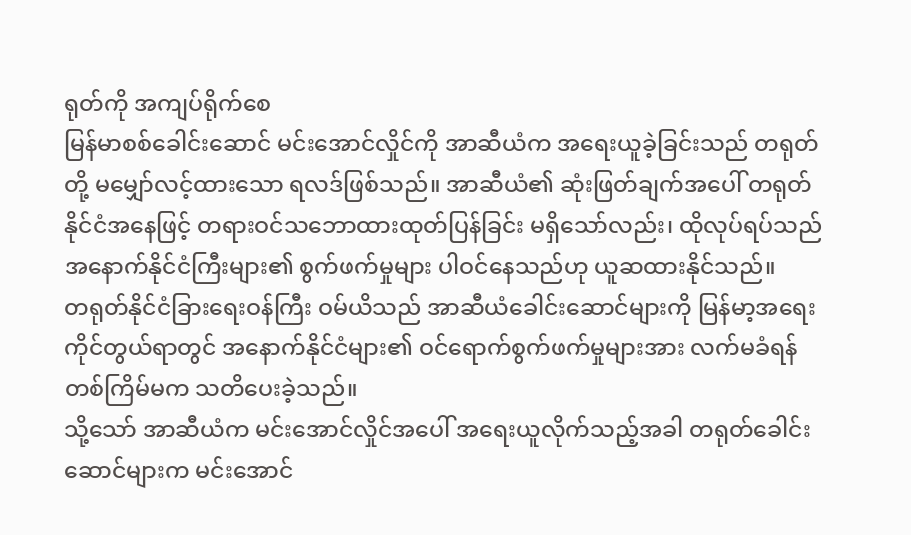ရုတ်ကို အကျပ်ရိုက်စေ
မြန်မာစစ်ခေါင်းဆောင် မင်းအောင်လှိုင်ကို အာဆီယံက အရေးယူခဲ့ခြင်းသည် တရုတ်တို့ မမျှော်လင့်ထားသော ရလဒ်ဖြစ်သည်။ အာဆီယံ၏ ဆုံးဖြတ်ချက်အပေါ် တရုတ်နိုင်ငံအနေဖြင့် တရားဝင်သဘောထားထုတ်ပြန်ခြင်း မရှိသော်လည်း၊ ထိုလုပ်ရပ်သည် အနောက်နိုင်ငံကြီးများ၏ စွက်ဖက်မှုများ ပါဝင်နေသည်ဟု ယူဆထားနိုင်သည်။
တရုတ်နိုင်ငံခြားရေးဝန်ကြီး ဝမ်ယိသည် အာဆီယံခေါင်းဆောင်များကို မြန်မာ့အရေးကိုင်တွယ်ရာတွင် အနောက်နိုင်ငံများ၏ ဝင်ရောက်စွက်ဖက်မှုများအား လက်မခံရန် တစ်ကြိမ်မက သတိပေးခဲ့သည်။
သို့သော် အာဆီယံက မင်းအောင်လှိုင်အပေါ် အရေးယူလိုက်သည့်အခါ တရုတ်ခေါင်းဆောင်များက မင်းအောင်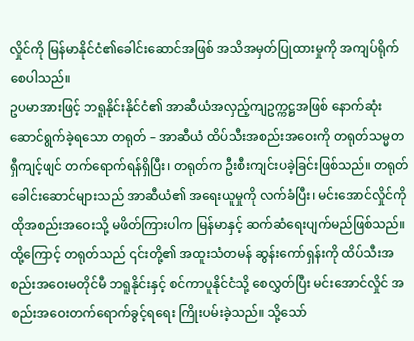လှိုင်ကို မြန်မာနိုင်ငံ၏ခေါင်းဆောင်အဖြစ် အသိအမှတ်ပြုထားမှုကို အကျပ်ရိုက်စေပါသည်။
ဥပမာအားဖြင့် ဘရူနိုင်းနိုင်ငံ၏ အာဆီယံအလှည့်ကျဥက္ကဋ္ဌအဖြစ် နောက်ဆုံးဆောင်ရွက်ခဲ့ရသော တရုတ် – အာဆီယံ ထိပ်သီးအစည်းအဝေးကို တရုတ်သမ္မတ ရှီကျင့်ဖျင် တက်ရောက်ရန်ရှိပြီး၊ တရုတ်က ဦးစီးကျင်းပခဲ့ခြင်းဖြစ်သည်။ တရုတ်ခေါင်းဆောင်များသည် အာဆီယံ၏ အရေးယူမှုကို လက်ခံပြီး၊ မင်းအောင်လှိုင်ကို ထိုအစည်းအဝေးသို့ မဖိတ်ကြားပါက မြန်မာနှင့် ဆက်ဆံရေးပျက်မည်ဖြစ်သည်။
ထို့ကြောင့် တရုတ်သည် ၎င်းတို့၏ အထူးသံတမန် ဆွန်းကော်ရှန်းကို ထိပ်သီးအစည်းအဝေးမတိုင်မီ ဘရူနိုင်းနှင့် စင်ကာပူနိုင်ငံသို့ စေလွှတ်ပြီး မင်းအောင်လှိုင် အစည်းအဝေးတက်ရောက်ခွင့်ရရေး ကြိုးပမ်းခဲ့သည်။ သို့သော်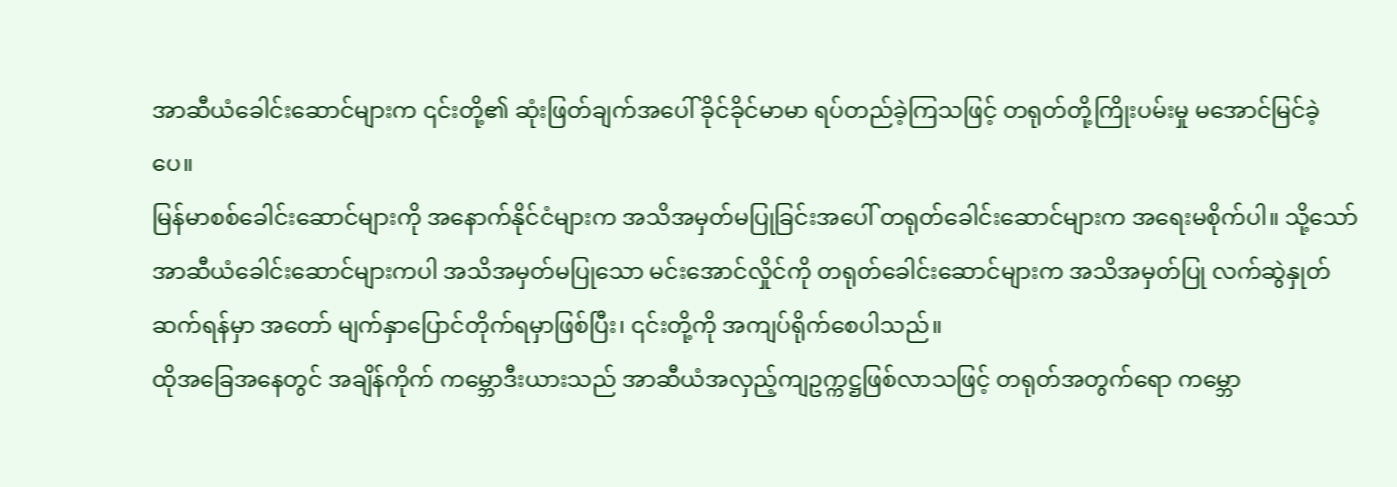အာဆီယံခေါင်းဆောင်များက ၎င်းတို့၏ ဆုံးဖြတ်ချက်အပေါ် ခိုင်ခိုင်မာမာ ရပ်တည်ခဲ့ကြသဖြင့် တရုတ်တို့ကြိုးပမ်းမှု မအောင်မြင်ခဲ့ပေ။
မြန်မာစစ်ခေါင်းဆောင်များကို အနောက်နိုင်ငံများက အသိအမှတ်မပြုခြင်းအပေါ် တရုတ်ခေါင်းဆောင်များက အရေးမစိုက်ပါ။ သို့သော် အာဆီယံခေါင်းဆောင်များကပါ အသိအမှတ်မပြုသော မင်းအောင်လှိုင်ကို တရုတ်ခေါင်းဆောင်များက အသိအမှတ်ပြု လက်ဆွဲနှုတ်ဆက်ရန်မှာ အတော် မျက်နှာပြောင်တိုက်ရမှာဖြစ်ပြီး၊ ၎င်းတို့ကို အကျပ်ရိုက်စေပါသည်။
ထိုအခြေအနေတွင် အချိန်ကိုက် ကမ္ဘောဒီးယားသည် အာဆီယံအလှည့်ကျဥက္ကဋ္ဌဖြစ်လာသဖြင့် တရုတ်အတွက်ရော ကမ္ဘော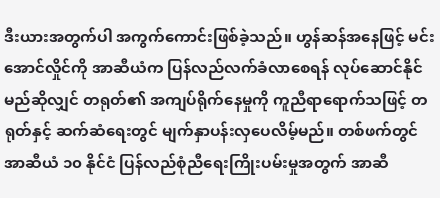ဒီးယားအတွက်ပါ အကွက်ကောင်းဖြစ်ခဲ့သည်။ ဟွန်ဆန်အနေဖြင့် မင်းအောင်လှိုင်ကို အာဆီယံက ပြန်လည်လက်ခံလာစေရန် လုပ်ဆောင်နိုင်မည်ဆိုလျှင် တရုတ်၏ အကျပ်ရိုက်နေမှုကို ကူညီရာရောက်သဖြင့် တရုတ်နှင့် ဆက်ဆံရေးတွင် မျက်နှာပန်းလှပေလိမ့်မည်။ တစ်ဖက်တွင် အာဆီယံ ၁၀ နိုင်ငံ ပြန်လည်စုံညီရေးကြိုးပမ်းမှုအတွက် အာဆီ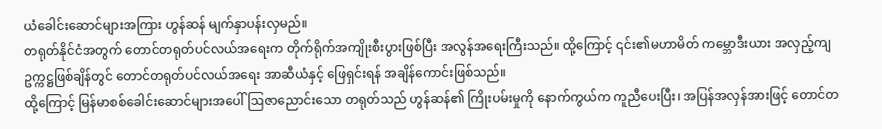ယံခေါင်းဆောင်များအကြား ဟွန်ဆန် မျက်နှာပန်းလှမည်။
တရုတ်နိုင်ငံအတွက် တောင်တရုတ်ပင်လယ်အရေးက တိုက်ရိုက်အကျိုးစီးပွားဖြစ်ပြီး အလွန်အရေးကြီးသည်။ ထို့ကြောင့် ၎င်း၏မဟာမိတ် ကမ္ဘောဒီးယား အလှည့်ကျဥက္ကဋ္ဌဖြစ်ချိန်တွင် တောင်တရုတ်ပင်လယ်အရေး အာဆီယံနှင့် ဖြေရှင်းရန် အချိန်ကောင်းဖြစ်သည်။
ထို့ကြောင့် မြန်မာစစ်ခေါင်းဆောင်များအပေါ် ဩဇာညောင်းသော တရုတ်သည် ဟွန်ဆန်၏ ကြိုးပမ်းမှုကို နောက်ကွယ်က ကူညီပေးပြီး၊ အပြန်အလှန်အားဖြင့် တောင်တ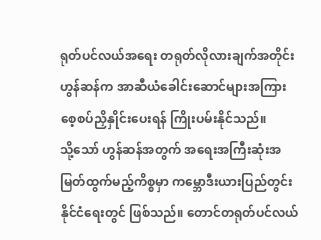ရုတ်ပင်လယ်အရေး တရုတ်လိုလားချက်အတိုင်း ဟွန်ဆန်က အာဆီယံခေါင်းဆောင်များအကြား စေ့စပ်ညှိနှိုင်းပေးရန် ကြိုးပမ်းနိုင်သည်။
သို့သော် ဟွန်ဆန်အတွက် အရေးအကြီးဆုံးအမြတ်ထွက်မည့်ကိစ္စမှာ ကမ္ဘောဒီးယားပြည်တွင်းနိုင်ငံရေးတွင် ဖြစ်သည်။ တောင်တရုတ်ပင်လယ်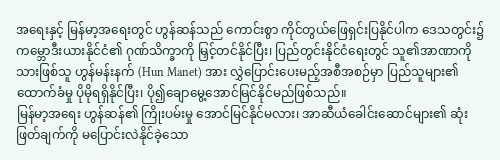အရေးနှင့် မြန်မာ့အရေးတွင် ဟွန်ဆန်သည် ကောင်းစွာ ကိုင်တွယ်ဖြေရှင်းပြနိုင်ပါက ဒေသတွင်း၌ ကမ္ဘောဒီးယားနိုင်ငံ၏ ဂုဏ်သိက္ခာကို မြှင့်တင်နိုင်ပြီး၊ ပြည်တွင်းနိုင်ငံရေးတွင် သူ၏အာဏာကို သားဖြစ်သူ ဟွန်မန်းနက် (Hun Manet) အား လွှဲပြောင်းပေးမည့်အစီအစဉ်မှာ ပြည်သူများ၏ ထောက်ခံမှု ပိုမိုရရှိနိုင်ပြီး၊ ပို၍ချောမွေ့အောင်မြင်နိုင်မည်ဖြစ်သည်။
မြန်မာ့အရေး ဟွန်ဆန်၏ ကြိုးပမ်းမှု အောင်မြင်နိုင်မလား၊ အာဆီယံခေါင်းဆောင်များ၏ ဆုံးဖြတ်ချက်ကို မပြောင်းလဲနိုင်ခဲ့သော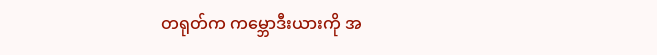တရုတ်က ကမ္ဘောဒီးယားကို အ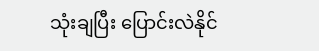သုံးချပြီး ပြောင်းလဲနိုင်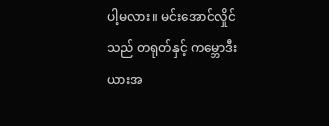ပါ့မလား။ မင်းအောင်လှိုင်သည် တရုတ်နှင့် ကမ္ဘောဒီးယားအ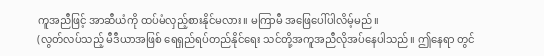ကူအညီဖြင့် အာဆီယံကို ထပ်မံလှည့်စားနိုင်မလား။ မကြာမီ အဖြေပေါ်ပါလိမ့်မည်။
(လွတ်လပ်သည့် မီဒီယာအဖြစ် ရေရှည်ရပ်တည်နိုင်ရေး သင်တို့အကူအညီလိုအပ်နေပါသည်။ ဤနေရာ တွင်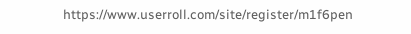https://www.userroll.com/site/register/m1f6pen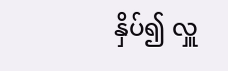နှိပ်၍ လှူ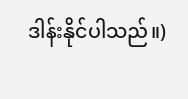ဒါန်းနိုင်ပါသည်။)